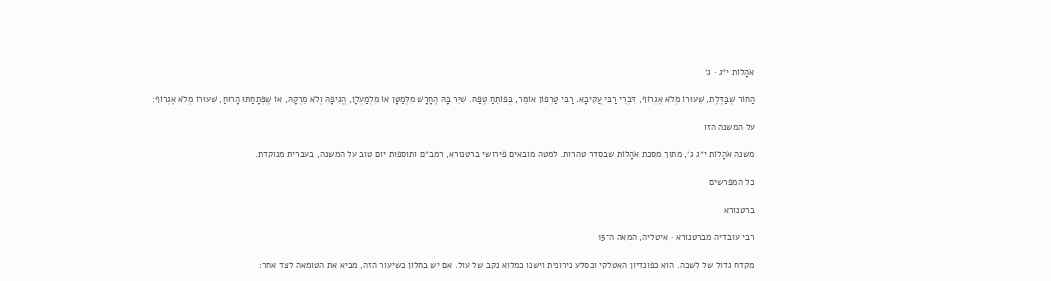אֹהָלוֹת י״ג · ג׳

הַחוֹר שֶׁבַּדֶּלֶת, שִׁעוּרוֹ מְלֹא אֶגְרוֹף, דִּבְרֵי רַבִּי עֲקִיבָא. רַבִּי טַרְפוֹן אוֹמֵר, בְּפוֹתֵחַ טֶפַח. שִׁיֵּר בָּהּ הֶחָרָשׁ מִלְּמַטָּן אוֹ מִלְמַעְלָן, הֱגִיפָהּ וְלֹא מֵרְקָהּ, אוֹ שֶׁפְּתָחַתּוּ הָרוּחַ, שִׁעוּרוֹ מְלֹא אֶגְרוֹף:

על המשנה הזו

משנה אֹהָלוֹת י״ג ג׳, מתוך מסכת אֹהָלוֹת שבסדר טהרות. למטה מובאים פירושי ברטנורא, רמב״ם ותוספות יום טוב על המשנה, בעברית מנוקדת.

כל המפרשים

ברטנורא

רבי עובדיה מברטנורא · איטליה, המאה ה־15

מקדח גדול של לשכה. הוא כפונדיון האטלקי וכסלע נירונית וישנו כמלוא נקב של עול. אם יש בחלון כשיעור הזה, מביא את הטומאה לצד אחר: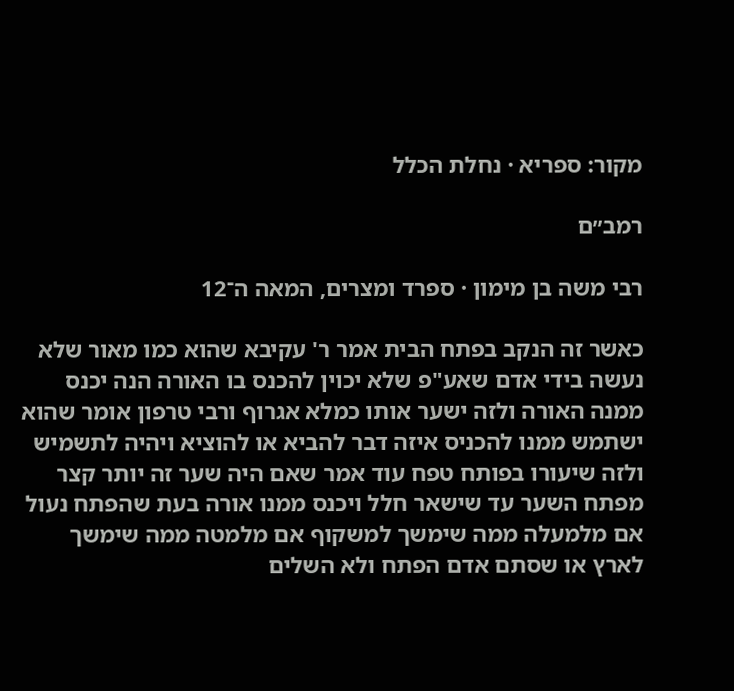מקור: ספריא · נחלת הכלל

רמב״ם

רבי משה בן מימון · ספרד ומצרים, המאה ה־12

כאשר זה הנקב בפתח הבית אמר ר' עקיבא שהוא כמו מאור שלא נעשה בידי אדם שאע"פ שלא יכוין להכנס בו האורה הנה יכנס ממנה האורה ולזה ישער אותו כמלא אגרוף ורבי טרפון אומר שהוא ישתמש ממנו להכניס איזה דבר להביא או להוציא ויהיה לתשמיש ולזה שיעורו בפותח טפח עוד אמר שאם היה שער זה יותר קצר מפתח השער עד שישאר חלל ויכנס ממנו אורה בעת שהפתח נעול אם מלמעלה ממה שימשך למשקוף אם מלמטה ממה שימשך לארץ או שסתם אדם הפתח ולא השלים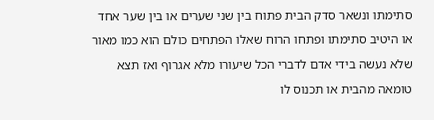סתימתו ונשאר סדק הבית פתוח בין שני שערים או בין שער אחד או היטיב סתימתו ופתחו הרוח שאלו הפתחים כולם הוא כמו מאור שלא נעשה בידי אדם לדברי הכל שיעורו מלא אגרוף ואז תצא טומאה מהבית או תכנוס לו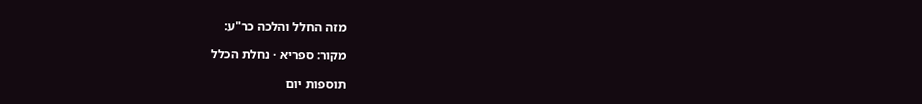מזה החלל והלכה כר"ע:

מקור: ספריא · נחלת הכלל

תוספות יום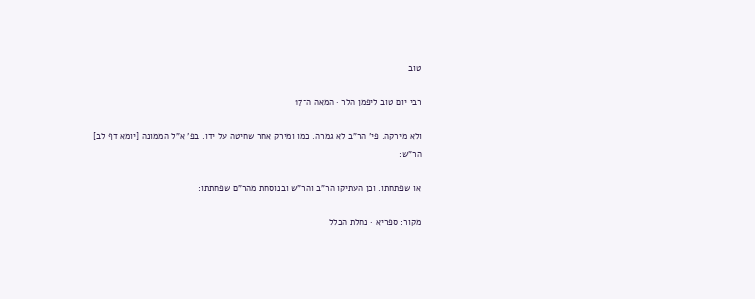טוב

רבי יום טוב ליפמן הלר · המאה ה־17

ולא מירקה. פי' הר"ב לא גמרה. כמו ומירק אחר שחיטה על ידו. בפ' א"ל הממונה [יומא דף לב] הר"ש:

או שפתחתו. וכן העתיקו הר"ב והר"ש ובנוסחת מהר"ם שפחתתו:

מקור: ספריא · נחלת הכלל